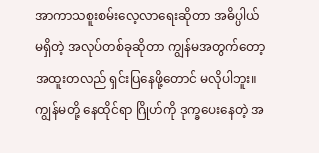အာကာသစူးစမ်းလေ့လာရေးဆိုတာ အဓိပ္ပါယ်မရှိတဲ့ အလုပ်တစ်ခုဆိုတာ ကျွန်မအတွက်တော့ အထူးတလည် ရှင်းပြနေဖို့တောင် မလိုပါဘူး။ ကျွန်မတို့ နေထိုင်ရာ ဂြိုဟ်ကို ဒုက္ခပေးနေတဲ့ အ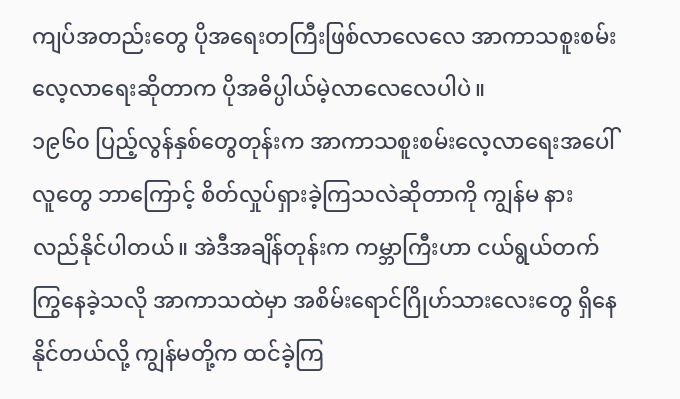ကျပ်အတည်းတွေ ပိုအရေးတကြီးဖြစ်လာလေလေ အာကာသစူးစမ်းလေ့လာရေးဆိုတာက ပိုအဓိပ္ပါယ်မဲ့လာလေလေပါပဲ။
၁၉၆၀ ပြည့်လွန်နှစ်တွေတုန်းက အာကာသစူးစမ်းလေ့လာရေးအပေါ် လူတွေ ဘာကြောင့် စိတ်လှုပ်ရှားခဲ့ကြသလဲဆိုတာကို ကျွန်မ နားလည်နိုင်ပါတယ်။ အဲဒီအချိန်တုန်းက ကမ္ဘာကြီးဟာ ငယ်ရွယ်တက်ကြွနေခဲ့သလို အာကာသထဲမှာ အစိမ်းရောင်ဂြိုဟ်သားလေးတွေ ရှိနေနိုင်တယ်လို့ ကျွန်မတို့က ထင်ခဲ့ကြ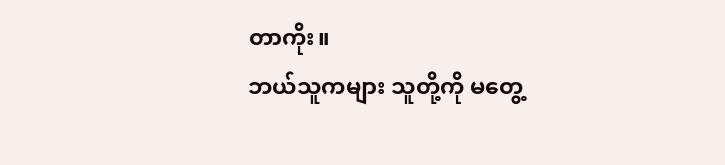တာကိုး။
ဘယ်သူကများ သူတို့ကို မတွေ့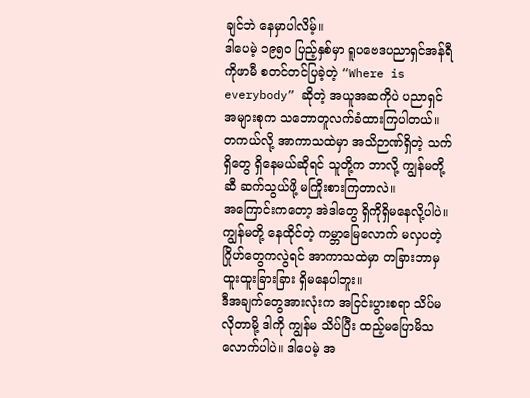ချင်ဘဲ နေမှာပါလိမ့်။
ဒါပေမဲ့ ၁၉၅၀ ပြည့်နှစ်မှာ ရူပဗေဒပညာရှင်အန်ရီကိုဖာမီ စတင်တင်ပြခဲ့တဲ့ “Where is everybody” ဆိုတဲ့ အယူအဆကိုပဲ ပညာရှင်အများစုက သဘောတူလက်ခံထားကြပါတယ်။
တကယ်လို့ အာကာသထဲမှာ အသိဉာဏ်ရှိတဲ့ သက်ရှိတွေ ရှိနေမယ်ဆိုရင် သူတို့က ဘာလို့ ကျွန်မတို့ဆီ ဆက်သွယ်ဖို့ မကြိုးစားကြတာလဲ။
အကြောင်းကတော့ အဲဒါတွေ ရှိကိုရှိမနေလို့ပါပဲ။
ကျွန်မတို့ နေထိုင်တဲ့ ကမ္ဘာမြေလောက် မလှပတဲ့ ဂြိုဟ်တွေကလွဲရင် အာကာသထဲမှာ တခြားဘာမှ ထူးထူးခြားခြား ရှိမနေပါဘူး။
ဒီအချက်တွေအားလုံးက အငြင်းပွားစရာ သိပ်မလိုတာမို့ ဒါကို ကျွန်မ သိပ်ပြီး ထည့်မပြောမိသလောက်ပါပဲ။ ဒါပေမဲ့ အ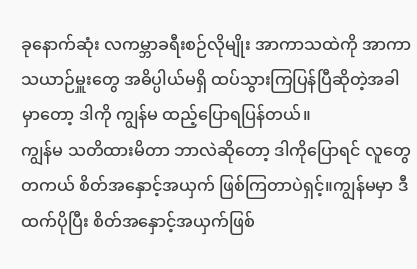ခုနောက်ဆုံး လကမ္ဘာခရီးစဉ်လိုမျိုး အာကာသထဲကို အာကာသယာဉ်မှူးတွေ အဓိပ္ပါယ်မရှိ ထပ်သွားကြပြန်ပြီဆိုတဲ့အခါမှာတော့ ဒါကို ကျွန်မ ထည့်ပြောရပြန်တယ်။
ကျွန်မ သတိထားမိတာ ဘာလဲဆိုတော့ ဒါကိုပြောရင် လူတွေတကယ် စိတ်အနှောင့်အယှက် ဖြစ်ကြတာပဲရှင့်။ကျွန်မမှာ ဒီထက်ပိုပြီး စိတ်အနှောင့်အယှက်ဖြစ်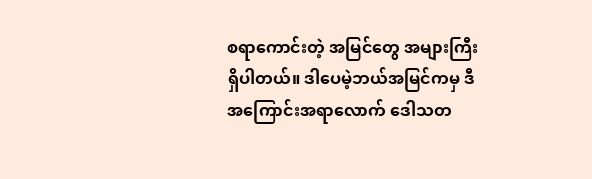စရာကောင်းတဲ့ အမြင်တွေ အများကြီး ရှိပါတယ်။ ဒါပေမဲ့ဘယ်အမြင်ကမှ ဒီအကြောင်းအရာလောက် ဒေါသတ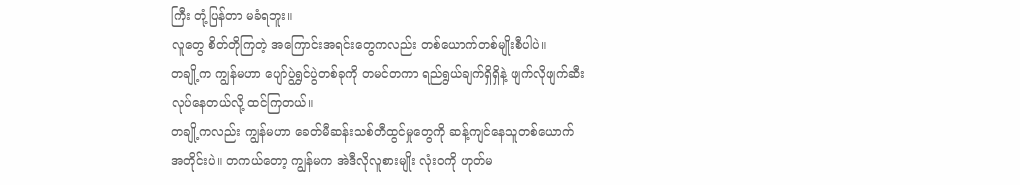ကြီး တုံ့ပြန်တာ မခံရဘူး။
လူတွေ စိတ်တိုကြတဲ့ အကြောင်းအရင်းတွေကလည်း တစ်ယောက်တစ်မျိုးစီပါပဲ။
တချို့က ကျွန်မဟာ ပျော်ပွဲရွှင်ပွဲတစ်ခုကို တမင်တကာ ရည်ရွယ်ချက်ရှိရှိနဲ့ ဖျက်လိုဖျက်ဆီး လုပ်နေတယ်လို့ ထင်ကြတယ်။
တချို့ကလည်း ကျွန်မဟာ ခေတ်မီဆန်းသစ်တီထွင်မှုတွေကို ဆန့်ကျင်နေသူတစ်ယောက်အတိုင်းပဲ။ တကယ်တော့ ကျွန်မက အဲဒီလိုလူစားမျိုး လုံးဝကို ဟုတ်မ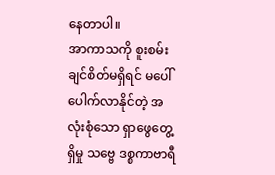နေတာပါ။
အာကာသကို စူးစမ်းချင်စိတ်မရှိရင် မပေါ်ပေါက်လာနိုင်တဲ့ အလုံးစုံသော ရှာဖွေတွေ့ရှိမှု သဗ္ဗေ ဒစ္စကာဗာရီ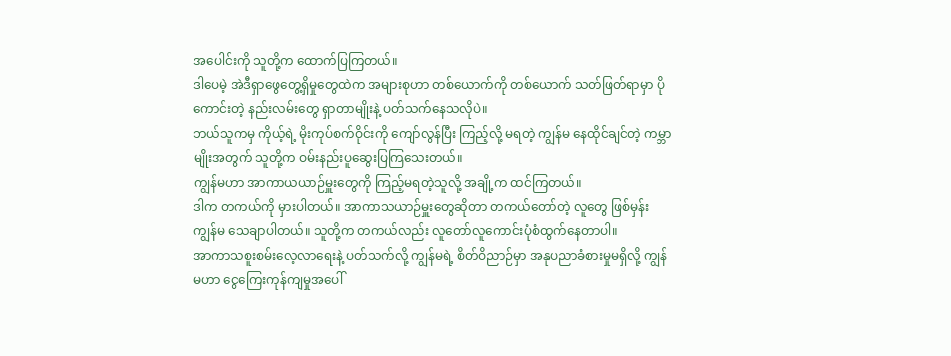အပေါင်းကို သူတို့က ထောက်ပြကြတယ်။
ဒါပေမဲ့ အဲဒီရှာဖွေတွေ့ရှိမှုတွေထဲက အများစုဟာ တစ်ယောက်ကို တစ်ယောက် သတ်ဖြတ်ရာမှာ ပိုကောင်းတဲ့ နည်းလမ်းတွေ ရှာတာမျိုးနဲ့ ပတ်သက်နေသလိုပဲ။
ဘယ်သူကမှ ကိုယ့်ရဲ့ မိုးကုပ်စက်ဝိုင်းကို ကျော်လွန်ပြီး ကြည့်လို့ မရတဲ့ ကျွန်မ နေထိုင်ချင်တဲ့ ကမ္ဘာမျိုးအတွက် သူတို့က ဝမ်းနည်းပူဆွေးပြကြသေးတယ်။
ကျွန်မဟာ အာကာယယာဉ်မှူးတွေကို ကြည့်မရတဲ့သူလို့ အချို့က ထင်ကြတယ်။
ဒါက တကယ်ကို မှားပါတယ်။ အာကာသယာဉ်မှူးတွေဆိုတာ တကယ်တော်တဲ့ လူတွေ ဖြစ်မှန်း ကျွန်မ သေချာပါတယ်။ သူတို့က တကယ်လည်း လူတော်လူကောင်းပုံစံထွက်နေတာပါ။
အာကာသစူးစမ်းလေ့လာရေးနဲ့ ပတ်သက်လို့ ကျွန်မရဲ့ စိတ်ဝိညာဉ်မှာ အနုပညာခံစားမှုမရှိလို့ ကျွန်မဟာ ငွေကြေးကုန်ကျမှုအပေါ်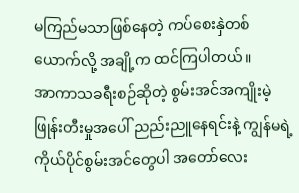မကြည်မသာဖြစ်နေတဲ့ ကပ်စေးနှဲတစ်ယောက်လို့ အချို့က ထင်ကြပါတယ်။
အာကာသခရီးစဉ်ဆိုတဲ့ စွမ်းအင်အကျိုးမဲ့ဖြုန်းတီးမှုအပေါ် ညည်းညူနေရင်းနဲ့ ကျွန်မရဲ့ ကိုယ်ပိုင်စွမ်းအင်တွေပါ အတော်လေး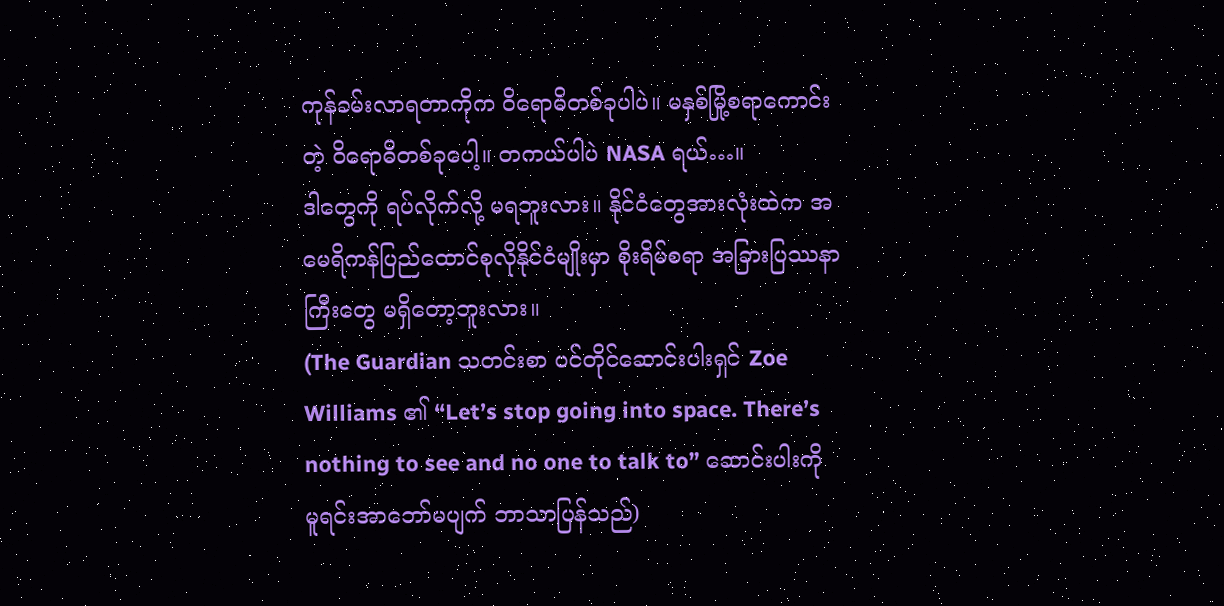ကုန်ခမ်းလာရတာကိုက ဝိရောဓိတစ်ခုပါပဲ။ မနှစ်မြို့စရာကောင်းတဲ့ ဝိရောဓိတစ်ခုပေါ့။ တကယ်ပါပဲ NASA ရယ်…။
ဒါတွေကို ရပ်လိုက်လို့ မရဘူးလား။ နိုင်ငံတွေအားလုံးထဲက အမေရိကန်ပြည်ထောင်စုလိုနိုင်ငံမျိုးမှာ စိုးရိမ်စရာ အခြားပြဿနာကြီးတွေ မရှိတော့ဘူးလား။
(The Guardian သတင်းစာ ပင်တိုင်ဆောင်းပါးရှင် Zoe Williams ၏ “Let’s stop going into space. There’s nothing to see and no one to talk to” ဆောင်းပါးကို မူရင်းအာဘော်မပျက် ဘာသာပြန်သည်)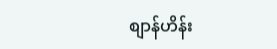စျာန်ဟိန်း